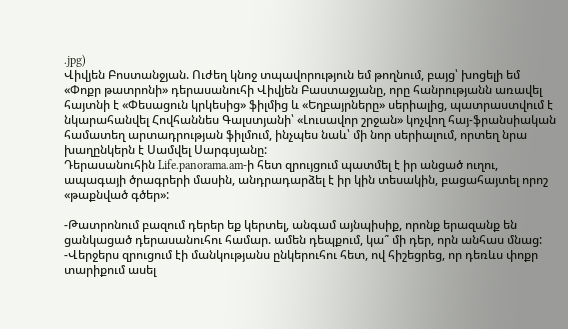.jpg)
Վիվյեն Բոստանջյան. Ուժեղ կնոջ տպավորություն եմ թողնում, բայց՝ խոցելի եմ
«Փոքր թատրոնի» դերասանուհի Վիվյեն Բաստաջյանը, որը հանրությանն առավել հայտնի է «Փեսացուն կրկեսից» ֆիլմից և «Եղբայրները» սերիալից, պատրաստվում է նկարահանվել Հովհաննես Գալստյանի՝ «Լուսավոր շրջան» կոչվող հայ-ֆրանսիական համատեղ արտադրության ֆիլմում, ինչպես նաև՝ մի նոր սերիալում, որտեղ նրա խաղընկերն է Սամվել Սարգսյանը:
Դերասանուհին Life.panorama.am-ի հետ զրույցում պատմել է իր անցած ուղու, ապագայի ծրագրերի մասին, անդրադարձել է իր կին տեսակին, բացահայտել որոշ «թաքնված գծեր»:

-Թատրոնում բազում դերեր եք կերտել, անգամ այնպիսիք, որոնք երազանք են ցանկացած դերասանուհու համար. ամեն դեպքում, կա՞ մի դեր, որն անհաս մնաց:
-Վերջերս զրուցում էի մանկությանս ընկերուհու հետ, ով հիշեցրեց, որ դեռևս փոքր տարիքում ասել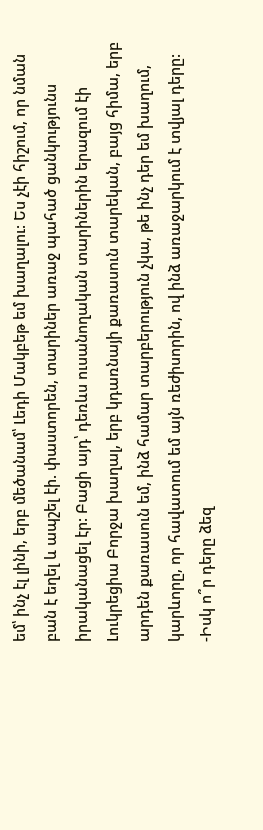եմ՝ ինչ էլ լինի, երբ մեծանամ՝ Լեդի Մակբեթ եմ խաղալու: Ես չէի հիշում, որ նման բան է եղել և ապշել էի. փաստորեն, տարիներ առաջ պահած ցանկությունս իրականացել էր: Բացի այդ՝ դեռևս ուսանողական տարիներին երազում էի Լուկրեցիա Բորջա խաղալ, երբ կդառնայի քառասուն տարեկան, բայց հիմա, երբ արդեն քառասուն եմ, ինձ համար տարբերություն չկա, թե ինչ դեր եմ խաղում, կարևորը, որ հավատում եմ այն ռեժիսորին, ով ինձ առաջարկում է տվյալ դերը:
-Իսկ ո՞ր դերը ձեզ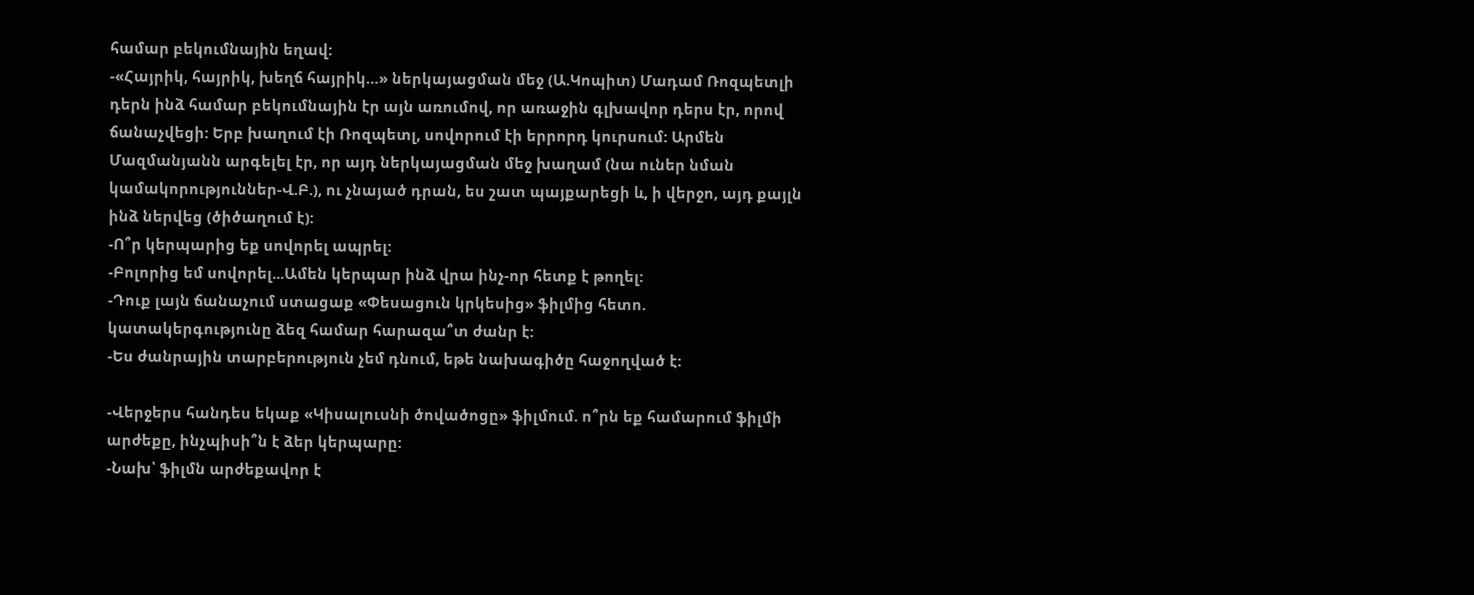համար բեկումնային եղավ:
-«Հայրիկ, հայրիկ, խեղճ հայրիկ…» ներկայացման մեջ (Ա.Կոպիտ) Մադամ Ռոզպետլի դերն ինձ համար բեկումնային էր այն առումով, որ առաջին գլխավոր դերս էր, որով ճանաչվեցի: Երբ խաղում էի Ռոզպետլ, սովորում էի երրորդ կուրսում: Արմեն Մազմանյանն արգելել էր, որ այդ ներկայացման մեջ խաղամ (նա ուներ նման կամակորություններ-Վ.Բ.), ու չնայած դրան, ես շատ պայքարեցի և, ի վերջո, այդ քայլն ինձ ներվեց (ծիծաղում է):
-Ո՞ր կերպարից եք սովորել ապրել:
-Բոլորից եմ սովորել...Ամեն կերպար ինձ վրա ինչ-որ հետք է թողել:
-Դուք լայն ճանաչում ստացաք «Փեսացուն կրկեսից» ֆիլմից հետո. կատակերգությունը ձեզ համար հարազա՞տ ժանր է:
-Ես ժանրային տարբերություն չեմ դնում, եթե նախագիծը հաջողված է:

-Վերջերս հանդես եկաք «Կիսալուսնի ծովածոցը» ֆիլմում. ո՞րն եք համարում ֆիլմի արժեքը, ինչպիսի՞ն է ձեր կերպարը:
-Նախ՝ ֆիլմն արժեքավոր է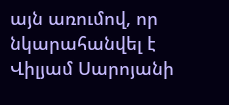այն առումով, որ նկարահանվել է Վիլյամ Սարոյանի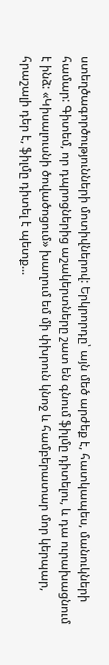ստեղծագործությունների մոտիվներով: Երկրորդը՝ այն մեծ արժեք է, հատկապես, մանուկների համար: Գիտեմ, որ դպրոցներից աշակերտները շատ են գնում ֆիլմը դիտելու, և դա ուրախացնում է ինձ: «Կիսալուսնի ծովածոցում» խաղում եմ մի փխրուն կնոջ և համբերատար մոր կերպար, հրաշալի դեր է, ֆիլմը դիտել է պետք...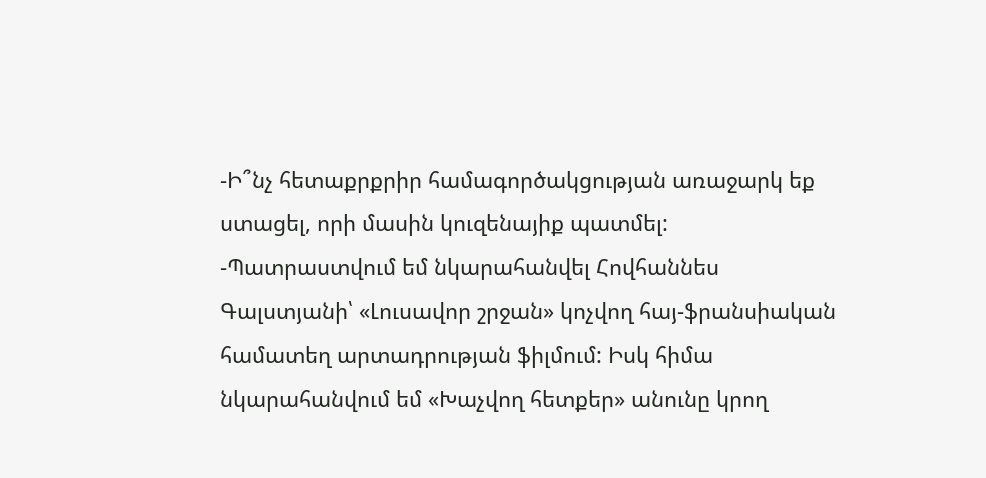-Ի՞նչ հետաքրքրիր համագործակցության առաջարկ եք ստացել, որի մասին կուզենայիք պատմել:
-Պատրաստվում եմ նկարահանվել Հովհաննես Գալստյանի՝ «Լուսավոր շրջան» կոչվող հայ-ֆրանսիական համատեղ արտադրության ֆիլմում: Իսկ հիմա նկարահանվում եմ «Խաչվող հետքեր» անունը կրող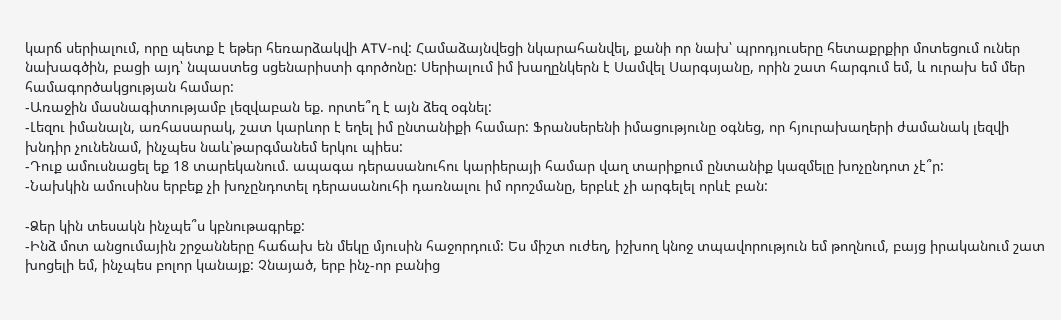կարճ սերիալում, որը պետք է եթեր հեռարձակվի ATV-ով: Համաձայնվեցի նկարահանվել, քանի որ նախ՝ պրոդյուսերը հետաքրքիր մոտեցում ուներ նախագծին, բացի այդ՝ նպաստեց սցենարիստի գործոնը: Սերիալում իմ խաղընկերն է Սամվել Սարգսյանը, որին շատ հարգում եմ, և ուրախ եմ մեր համագործակցության համար:
-Առաջին մասնագիտությամբ լեզվաբան եք. որտե՞ղ է այն ձեզ օգնել:
-Լեզու իմանալն, առհասարակ, շատ կարևոր է եղել իմ ընտանիքի համար: Ֆրանսերենի իմացությունը օգնեց, որ հյուրախաղերի ժամանակ լեզվի խնդիր չունենամ, ինչպես նաև՝թարգմանեմ երկու պիես:
-Դուք ամուսնացել եք 18 տարեկանում. ապագա դերասանուհու կարիերայի համար վաղ տարիքում ընտանիք կազմելը խոչընդոտ չէ՞ր:
-Նախկին ամուսինս երբեք չի խոչընդոտել դերասանուհի դառնալու իմ որոշմանը, երբևէ չի արգելել որևէ բան:

-Ձեր կին տեսակն ինչպե՞ս կբնութագրեք:
-Ինձ մոտ անցումային շրջանները հաճախ են մեկը մյուսին հաջորդում: Ես միշտ ուժեղ, իշխող կնոջ տպավորություն եմ թողնում, բայց իրականում շատ խոցելի եմ, ինչպես բոլոր կանայք: Չնայած, երբ ինչ-որ բանից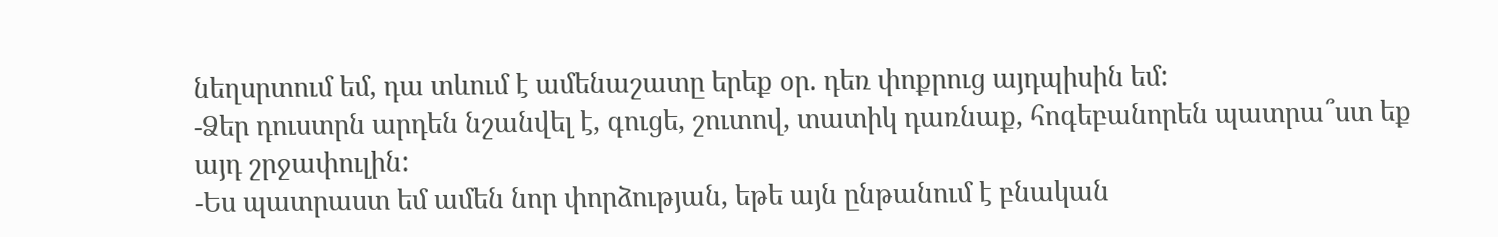նեղսրտում եմ, դա տևում է ամենաշատը երեք օր. դեռ փոքրուց այդպիսին եմ:
-Ձեր դուստրն արդեն նշանվել է, գուցե, շուտով, տատիկ դառնաք, հոգեբանորեն պատրա՞ստ եք այդ շրջափուլին:
-Ես պատրաստ եմ ամեն նոր փորձության, եթե այն ընթանում է բնական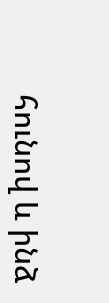հունով և ինձ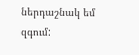ներդաշնակ եմ զգում: